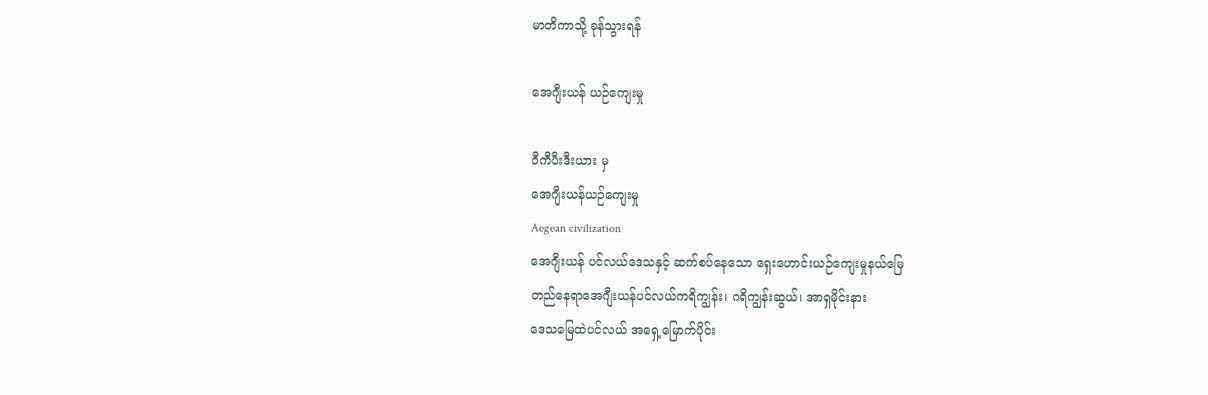မာတိကာသို့ ခုန်သွားရန်

အေဂျီးယန် ယဉ်ကျေးမှု

ဝီကီပီးဒီးယား မှ
အေဂျီးယန်ယဉ်ကျေးမှု
Aegean civilization
အေဂျီးယန် ပင်လယ်ဒေသနှင့် ဆက်စပ်နေသော ရှေးဟောင်းယဉ်ကျေးမှုနယ်မြေ
တည်နေရာအေဂျီးယန်ပင်လယ်ကရိကျွန်း၊ ဂရိကျွန်းဆွယ်၊ အာရှမိုင်းနား
ဒေသမြေထဲပင်လယ် အရှေ့မြောက်ပိုင်း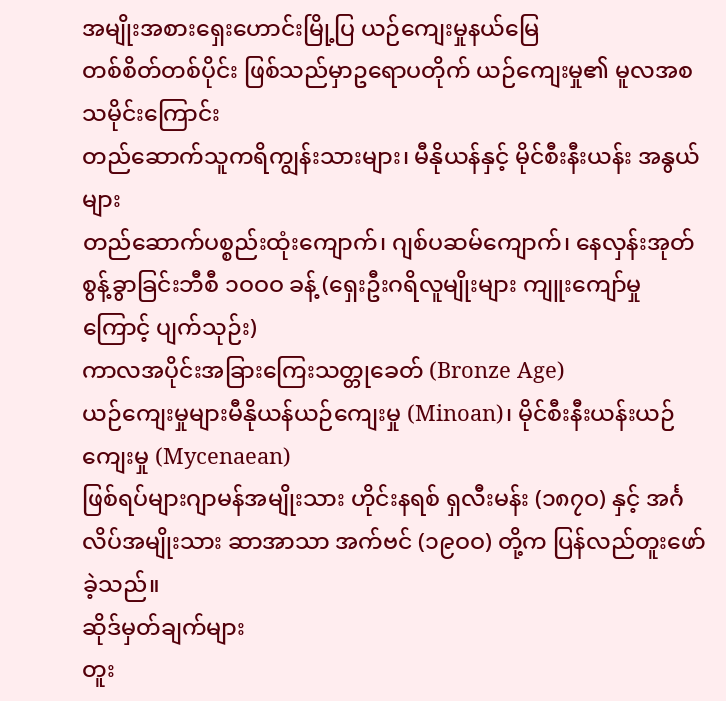အမျိုးအစားရှေးဟောင်းမြို့ပြ ယဉ်ကျေးမှုနယ်မြေ
တစ်စိတ်တစ်ပိုင်း ဖြစ်သည်မှာဥရောပတိုက် ယဉ်ကျေးမှု၏ မူလအစ
သမိုင်းကြောင်း
တည်ဆောက်သူကရိကျွန်းသားများ၊ မီနိုယန်နှင့် မိုင်စီးနီးယန်း အနွယ်များ
တည်ဆောက်ပစ္စည်းထုံးကျောက်၊ ဂျစ်ပဆမ်ကျောက်၊ နေလှန်းအုတ်
စွန့်ခွာခြင်းဘီစီ ၁ဝဝဝ ခန့် (ရှေးဦးဂရိလူမျိုးများ ကျူးကျော်မှုကြောင့် ပျက်သုဉ်း)
ကာလအပိုင်းအခြားကြေးသတ္တုခေတ် (Bronze Age)
ယဉ်ကျေးမှုများမီနိုယန်ယဉ်ကျေးမှု (Minoan)၊ မိုင်စီးနီးယန်းယဉ်ကျေးမှု (Mycenaean)
ဖြစ်ရပ်များဂျာမန်အမျိုးသား ဟိုင်းနရစ် ရှလီးမန်း (၁၈၇ဝ) နှင့် အင်္ဂလိပ်အမျိုးသား ဆာအာသာ အက်ဗင် (၁၉ဝဝ) တို့က ပြန်လည်တူးဖော်ခဲ့သည်။
ဆိုဒ်မှတ်ချက်များ
တူး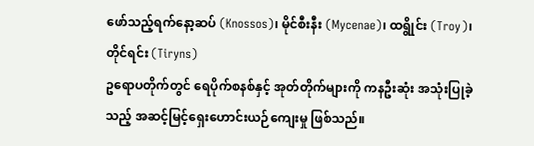ဖော်သည့်ရက်နော့ဆပ် (Knossos)၊ မိုင်စီးနီး (Mycenae)၊ ထရွိုင်း (Troy)၊ တိုင်ရင်း (Tiryns)
ဥရောပတိုက်တွင် ရေပိုက်စနစ်နှင့် အုတ်တိုက်များကို ကနဦးဆုံး အသုံးပြုခဲ့သည့် အဆင့်မြင့်ရှေးဟောင်းယဉ်ကျေးမှု ဖြစ်သည်။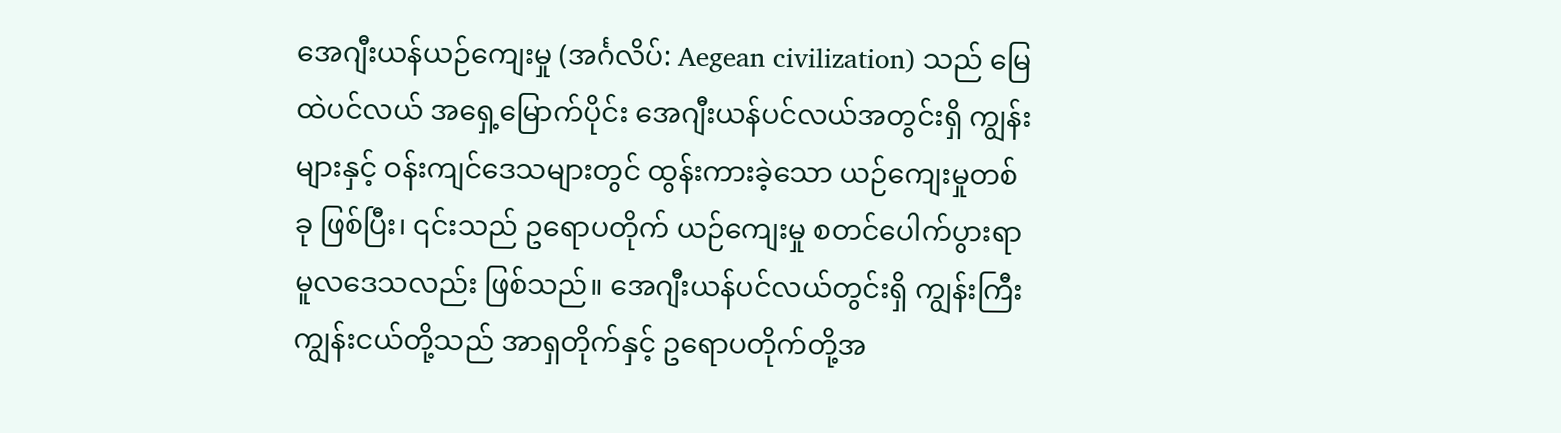အေဂျီးယန်ယဉ်ကျေးမှု (အင်္ဂလိပ်: Aegean civilization) သည် မြေထဲပင်လယ် အရှေ့မြောက်ပိုင်း အေဂျီးယန်ပင်လယ်အတွင်းရှိ ကျွန်းများနှင့် ဝန်းကျင်ဒေသများတွင် ထွန်းကားခဲ့သော ယဉ်ကျေးမှုတစ်ခု ဖြစ်ပြီး၊ ၎င်းသည် ဥရောပတိုက် ယဉ်ကျေးမှု စတင်ပေါက်ပွားရာ မူလဒေသလည်း ဖြစ်သည်။ အေဂျီးယန်ပင်လယ်တွင်းရှိ ကျွန်းကြီးကျွန်းငယ်တို့သည် အာရှတိုက်နှင့် ဥရောပတိုက်တို့အ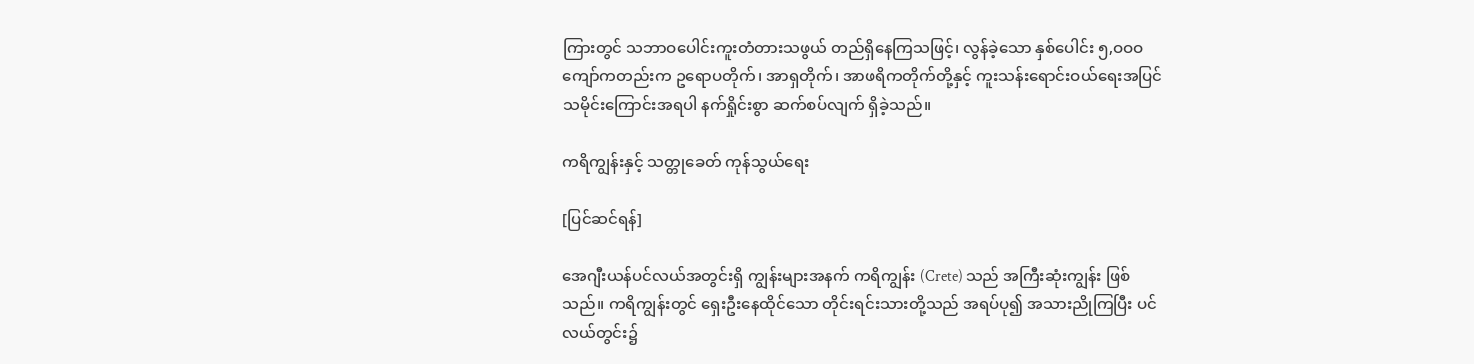ကြားတွင် သဘာဝပေါင်းကူးတံတားသဖွယ် တည်ရှိနေကြသဖြင့်၊ လွန်ခဲ့သော နှစ်ပေါင်း ၅,ဝဝဝ ကျော်ကတည်းက ဥရောပတိုက်၊ အာရှတိုက်၊ အာဖရိကတိုက်တို့နှင့် ကူးသန်းရောင်းဝယ်ရေးအပြင် သမိုင်းကြောင်းအရပါ နက်ရှိုင်းစွာ ဆက်စပ်လျက် ရှိခဲ့သည်။

ကရိကျွန်းနှင့် သတ္တုခေတ် ကုန်သွယ်ရေး

[ပြင်ဆင်ရန်]

အေဂျီးယန်ပင်လယ်အတွင်းရှိ ကျွန်းများအနက် ကရိကျွန်း (Crete) သည် အကြီးဆုံးကျွန်း ဖြစ်သည်။ ကရိကျွန်းတွင် ရှေးဦးနေထိုင်သော တိုင်းရင်းသားတို့သည် အရပ်ပု၍ အသားညိုကြပြီး ပင်လယ်တွင်း၌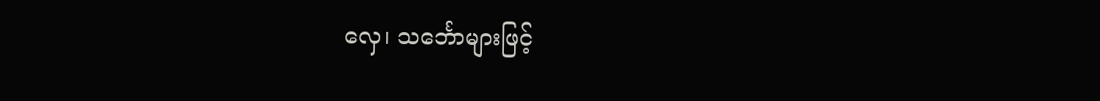လှေ၊ သင်္ဘောများဖြင့်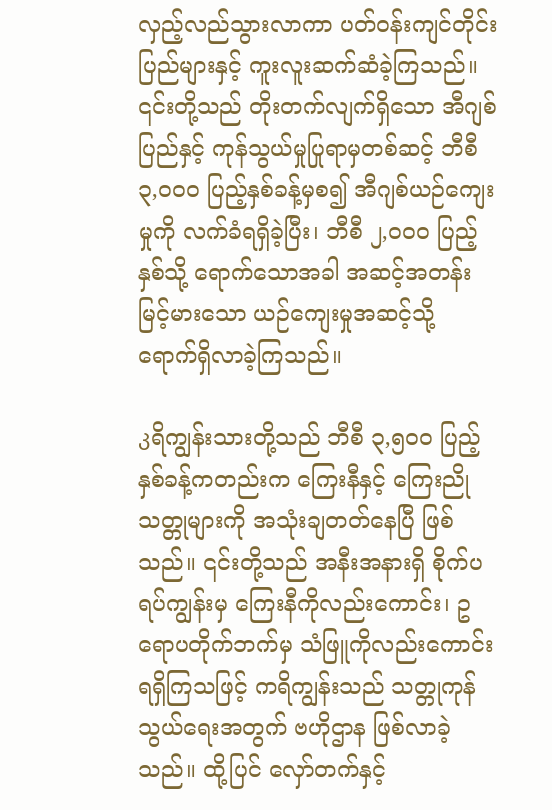လှည့်လည်သွားလာကာ ပတ်ဝန်းကျင်တိုင်းပြည်များနှင့် ကူးလူးဆက်ဆံခဲ့ကြသည်။ ၎င်းတို့သည် တိုးတက်လျက်ရှိသော အီဂျစ်ပြည်နှင့် ကုန်သွယ်မှုပြုရာမှတစ်ဆင့် ဘီစီ ၃,ဝဝဝ ပြည့်နှစ်ခန့်မှစ၍ အီဂျစ်ယဉ်ကျေးမှုကို လက်ခံရရှိခဲ့ပြီး၊ ဘီစီ ၂,ဝဝဝ ပြည့်နှစ်သို့ ရောက်သောအခါ အဆင့်အတန်းမြင့်မားသော ယဉ်ကျေးမှုအဆင့်သို့ ရောက်ရှိလာခဲ့ကြသည်။

კရိကျွန်းသားတို့သည် ဘီစီ ၃,၅ဝဝ ပြည့်နှစ်ခန့်ကတည်းက ကြေးနီနှင့် ကြေးညိုသတ္တုများကို အသုံးချတတ်နေပြီ ဖြစ်သည်။ ၎င်းတို့သည် အနီးအနားရှိ စိုက်ပရပ်ကျွန်းမှ ကြေးနီကိုလည်းကောင်း၊ ဥရောပတိုက်ဘက်မှ သံဖြူကိုလည်းကောင်း ရရှိကြသဖြင့် ကရိကျွန်းသည် သတ္တုကုန်သွယ်ရေးအတွက် ဗဟိုဌာန ဖြစ်လာခဲ့သည်။ ထို့ပြင် လှော်တက်နှင့်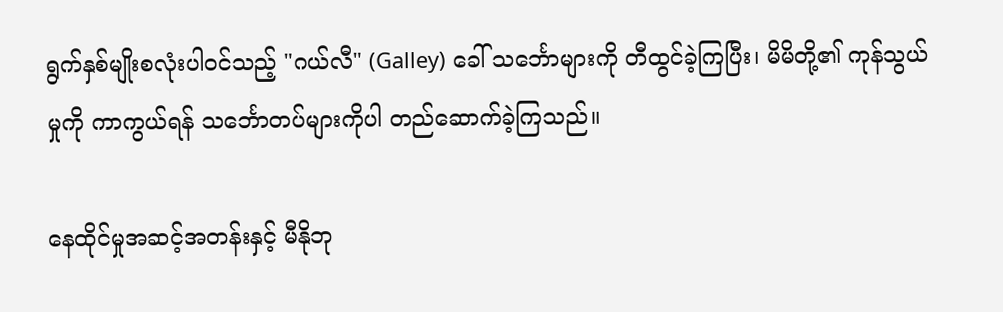ရွက်နှစ်မျိုးစလုံးပါဝင်သည့် "ဂယ်လီ" (Galley) ခေါ် သင်္ဘောများကို တီထွင်ခဲ့ကြပြီး၊ မိမိတို့၏ ကုန်သွယ်မှုကို ကာကွယ်ရန် သင်္ဘောတပ်များကိုပါ တည်ဆောက်ခဲ့ကြသည်။

နေထိုင်မှုအဆင့်အတန်းနှင့် မီနိုဘု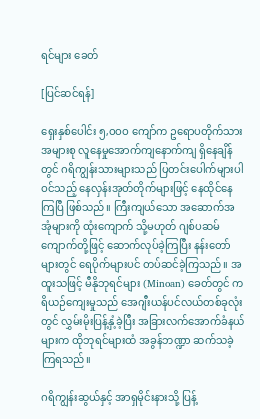ရင်များ ခေတ်

[ပြင်ဆင်ရန်]

ရှေးနှစ်ပေါင်း ၅,ဝဝဝ ကျော်က ဥရောပတိုက်သားအများစု လူနေမှုအောက်ကျနောက်ကျ ရှိနေချိန်တွင် ဂရိကျွန်းသားများသည် ပြတင်းပေါက်များပါဝင်သည့် နေလှန်းအုတ်တိုက်များဖြင့် နေထိုင်နေကြပြီ ဖြစ်သည်။ ကြီးကျယ်သော အဆောက်အအုံများကို ထုံးကျောက် သို့မဟုတ် ဂျစ်ပဆမ်ကျောက်တို့ဖြင့် ဆောက်လုပ်ခဲ့ကြပြီး နန်းတော်များတွင် ရေပိုက်များပင် တပ်ဆင်ခဲ့ကြသည်။ အထူးသဖြင့် မီနိုဘုရင်များ (Minoan) ခေတ်တွင် ကရိယဉ်ကျေးမှုသည် အေဂျီးယန်ပင်လယ်တစ်ခုလုံးတွင် လွှမ်းမိုးပြန့်နှံ့ခဲ့ပြီး အခြားလက်အောက်ခံနယ်များက ထိုဘုရင်များထံ အခွန်ဘဏ္ဍာ ဆက်သခဲ့ကြရသည်။

ဂရိကျွန်းဆွယ်နှင့် အာရှမိုင်းနားသို့ ပြန့်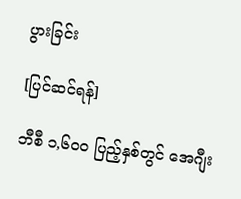ပွားခြင်း

[ပြင်ဆင်ရန်]

ဘီစီ ၁,၆ဝဝ ပြည့်နှစ်တွင် အေဂျီး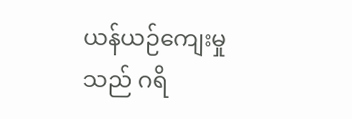ယန်ယဉ်ကျေးမှုသည် ဂရိ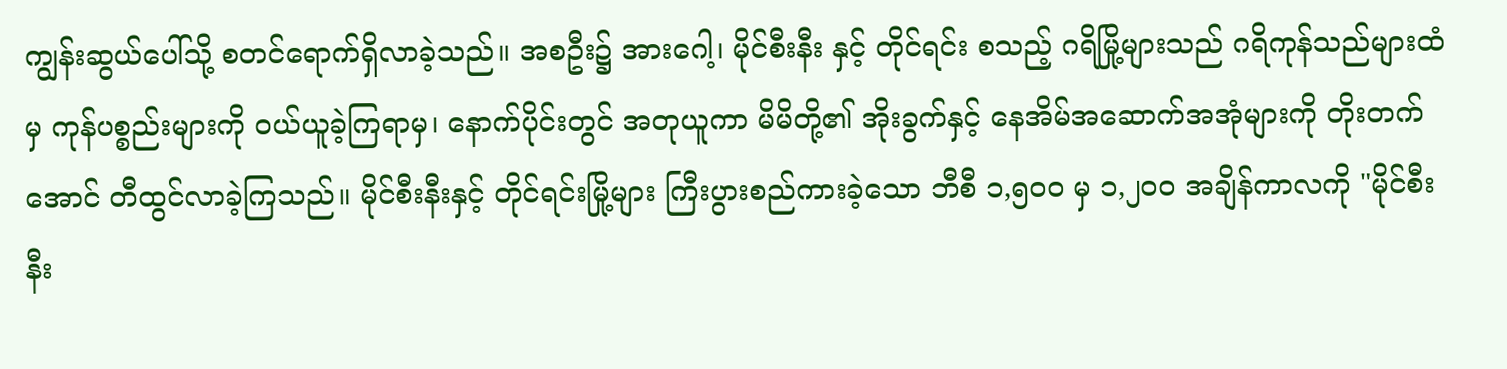ကျွန်းဆွယ်ပေါ်သို့ စတင်ရောက်ရှိလာခဲ့သည်။ အစဦး၌ အားဂေါ့၊ မိုင်စီးနီး နှင့် တိုင်ရင်း စသည့် ဂရိမြို့များသည် ဂရိကုန်သည်များထံမှ ကုန်ပစ္စည်းများကို ဝယ်ယူခဲ့ကြရာမှ၊ နောက်ပိုင်းတွင် အတုယူကာ မိမိတို့၏ အိုးခွက်နှင့် နေအိမ်အဆောက်အအုံများကို တိုးတက်အောင် တီထွင်လာခဲ့ကြသည်။ မိုင်စီးနီးနှင့် တိုင်ရင်းမြို့များ ကြီးပွားစည်ကားခဲ့သော ဘီစီ ၁,၅ဝဝ မှ ၁,၂ဝဝ အချိန်ကာလကို "မိုင်စီးနီး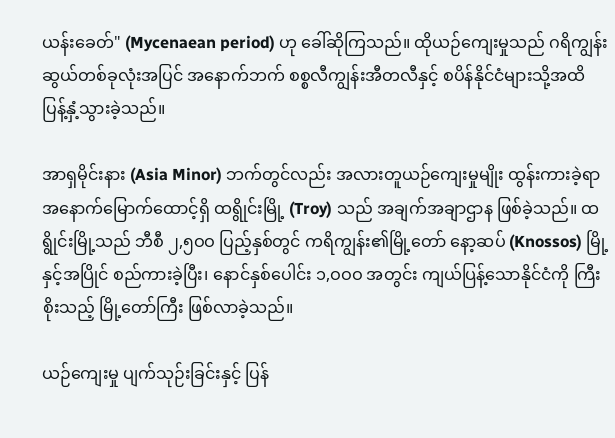ယန်းခေတ်" (Mycenaean period) ဟု ခေါ်ဆိုကြသည်။ ထိုယဉ်ကျေးမှုသည် ဂရိကျွန်းဆွယ်တစ်ခုလုံးအပြင် အနောက်ဘက် စစ္စလီကျွန်းအီတလီနှင့် စပိန်နိုင်ငံများသို့အထိ ပြန့်နှံ့သွားခဲ့သည်။

အာရှမိုင်းနား (Asia Minor) ဘက်တွင်လည်း အလားတူယဉ်ကျေးမှုမျိုး ထွန်းကားခဲ့ရာ အနောက်မြောက်ထောင့်ရှိ ထရွိုင်းမြို့ (Troy) သည် အချက်အချာဌာန ဖြစ်ခဲ့သည်။ ထရွိုင်းမြို့သည် ဘီစီ ၂,၅ဝဝ ပြည့်နှစ်တွင် ကရိကျွန်း၏မြို့တော် နော့ဆပ် (Knossos) မြို့နှင့်အပြိုင် စည်ကားခဲ့ပြီး၊ နောင်နှစ်ပေါင်း ၁,ဝဝဝ အတွင်း ကျယ်ပြန့်သောနိုင်ငံကို ကြီးစိုးသည့် မြို့တော်ကြီး ဖြစ်လာခဲ့သည်။

ယဉ်ကျေးမှု ပျက်သုဉ်းခြင်းနှင့် ပြန်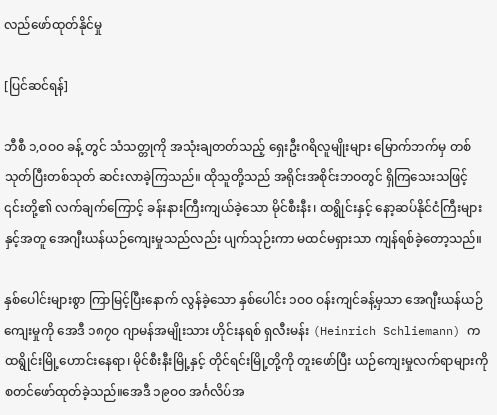လည်ဖော်ထုတ်နိုင်မှု

[ပြင်ဆင်ရန်]

ဘီစီ ၁,ဝဝဝ ခန့် တွင် သံသတ္တုကို အသုံးချတတ်သည့် ရှေးဦးဂရိလူမျိုးများ မြောက်ဘက်မှ တစ်သုတ်ပြီးတစ်သုတ် ဆင်းလာခဲ့ကြသည်။ ထိုသူတို့သည် အရိုင်းအစိုင်းဘဝတွင် ရှိကြသေးသဖြင့် ၎င်းတို့၏ လက်ချက်ကြောင့် ခန်းနားကြီးကျယ်ခဲ့သော မိုင်စီးနီး၊ ထရွိုင်းနှင့် နော့ဆပ်နိုင်ငံကြီးများနှင့်အတူ အေဂျီးယန်ယဉ်ကျေးမှုသည်လည်း ပျက်သုဉ်းကာ မထင်မရှားသာ ကျန်ရစ်ခဲ့တော့သည်။

နှစ်ပေါင်းများစွာ ကြာမြင့်ပြီးနောက် လွန်ခဲ့သော နှစ်ပေါင်း ၁ဝဝ ဝန်းကျင်ခန့်မှသာ အေဂျီးယန်ယဉ်ကျေးမှုကို အေဒီ ၁၈၇ဝ ဂျာမန်အမျိုးသား ဟိုင်းနရစ် ရှလီးမန်း (Heinrich Schliemann) က ထရွိုင်းမြို့ဟောင်းနေရာ၊ မိုင်စီးနီးမြို့နှင့် တိုင်ရင်းမြို့တို့ကို တူးဖော်ပြီး ယဉ်ကျေးမှုလက်ရာများကို စတင်ဖော်ထုတ်ခဲ့သည်။အေဒီ ၁၉ဝဝ အင်္ဂလိပ်အ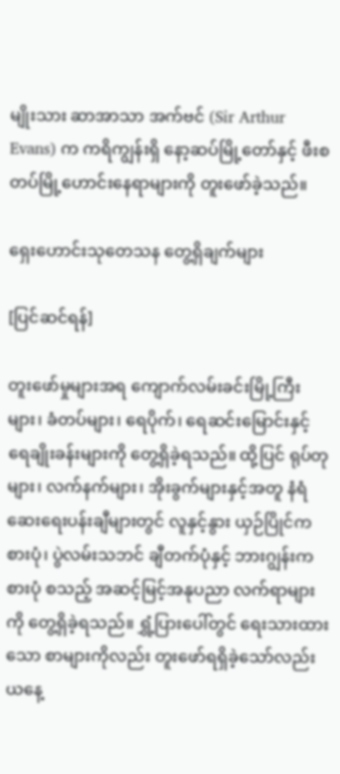မျိုးသား ဆာအာသာ အက်ဗင် (Sir Arthur Evans) က ကရိကျွန်းရှိ နော့ဆပ်မြို့တော်နှင့် ဖီးစတပ်မြို့ဟောင်းနေရာများကို တူးဖော်ခဲ့သည်။

ရှေးဟောင်းသုတေသန တွေ့ရှိချက်များ

[ပြင်ဆင်ရန်]

တူးဖော်မှုများအရ ကျောက်လမ်းခင်းမြို့ကြီးများ၊ ခံတပ်များ၊ ရေပိုက်၊ ရေဆင်းမြောင်းနှင့် ရေချိုးခန်းများကို တွေ့ရှိခဲ့ရသည်။ ထို့ပြင် ရုပ်တုများ၊ လက်နက်များ၊ အိုးခွက်များနှင့်အတူ နံရံဆေးရေးပန်းချီများတွင် လူနှင့်နွား ယှဉ်ပြိုင်ကစားပုံ၊ ပွဲလမ်းသဘင် ချီတက်ပုံနှင့် ဘားဂျွန်းကစားပုံ စသည့် အဆင့်မြင့်အနုပညာ လက်ရာများကို တွေ့ရှိခဲ့ရသည်။ ရွှံ့ပြားပေါ်တွင် ရေးသားထားသော စာများကိုလည်း တူးဖော်ရရှိခဲ့သော်လည်း ယနေ့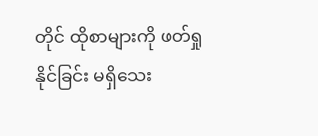တိုင် ထိုစာများကို ဖတ်ရှုနိုင်ခြင်း မရှိသေး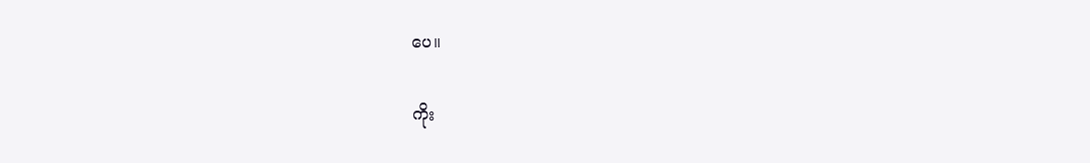ပေ။

ကိုး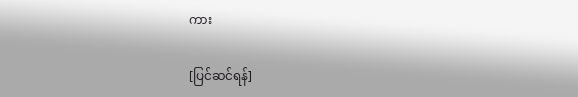ကား

[ပြင်ဆင်ရန်]